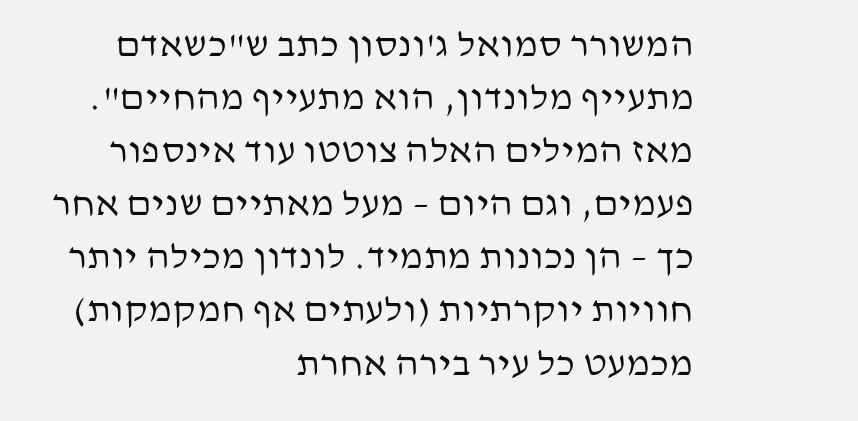המשורר סמואל ג'ונסון כתב ש"כשאדם מתעייף מלונדון, הוא מתעייף מהחיים". מאז המילים האלה צוטטו עוד אינספור פעמים, וגם היום – מעל מאתיים שנים אחר כך – הן נכונות מתמיד. לונדון מכילה יותר חוויות יוקרתיות (ולעתים אף חמקמקות) מכמעט כל עיר בירה אחרת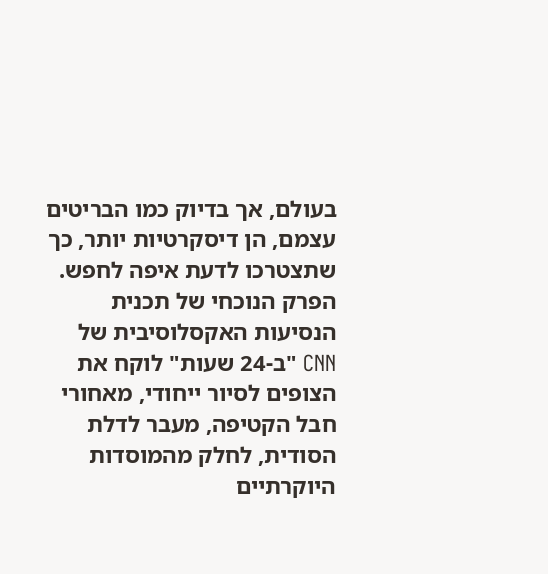בעולם, אך בדיוק כמו הבריטים עצמם, הן דיסקרטיות יותר, כך שתצטרכו לדעת איפה לחפש.
הפרק הנוכחי של תכנית הנסיעות האקסלוסיבית של CNN "ב-24 שעות" לוקח את הצופים לסיור ייחודי, מאחורי חבל הקטיפה, מעבר לדלת הסודית, לחלק מהמוסדות היוקרתיים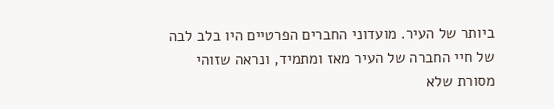ביותר של העיר. מועדוני החברים הפרטיים היו בלב לבה של חיי החברה של העיר מאז ומתמיד, ונראה שזוהי מסורת שלא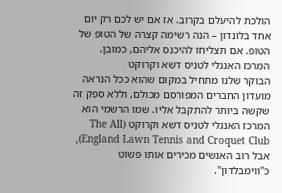הולכת להיעלם בקרוב. אז אם יש לכם רק יום אחד בלונדון – הנה רשימה קצרה של הטופ של הטופ. אם תצליחו להיכנס אליהם, כמובן.
המרכז האנגלי לטניס דשא וקרוקט
הבוקר שלנו מתחיל במקום שהוא ככל הנראה מועדון החברים המפורסם מכולם, וללא ספק זה שקשה ביותר להתקבל אליו. שמו הרשמי הוא המרכז האנגלי לטניס דשא וקרוקט (The All England Lawn Tennis and Croquet Club), אבל רוב האנשים מכירים אותו פשוט כ"ווימבלדון".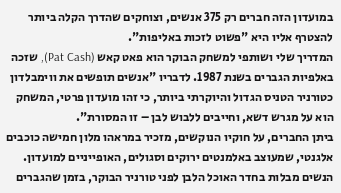במועדון הזה חברים רק 375 אנשים, וצוחקים שהדרך הקלה ביותר להצטרף אליו היא "פשוט לזכות באליפות".
המדריך שלי ושותפי למשחק הבוקר הוא פאט קאש (Pat Cash), שזכה באלפיות הגברים בשנת 1987. לדבריו "אנשים תופשים את ווימבלדון כטורניר הטניס הגדול והיוקרתי ביותר, כי זהו מועדון פרטי, המשחק הוא על מגרש דשא, וחייבים ללבוש לבן – זו המסורת".
ביתן החברים, על חוקיו הנוקשים, מזכיר במראהו מלון חמישה כוכבים אלגנטי, שמעוצב באלמנטים ירוקים וסגולים, האופייניים למועדון. הנשים מבלות בחדר האוכל הלבן לפני טורניר הבוקר, בזמן שהגברים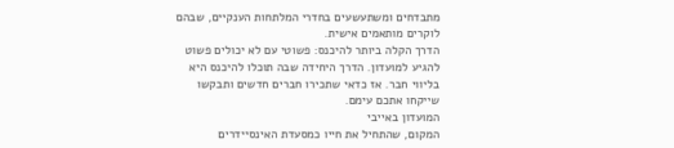מתבדחים ומשתעשעים בחדרי המלתחות הענקיים, שבהם לוקרים מותאמים אישית.
הדרך הקלה ביותר להיכנס: פשוטי עם לא יכולים פשוט להגיע למועדון. הדרך היחידה שבה תוכלו להיכנס היא בליווי חבר. אז כדאי שתכירו חברים חדשים ותבקשו שייקחו אתכם עימם.
המועדון באייבי
המקום, שהתחיל את חייו כמסעדת האינסיידרים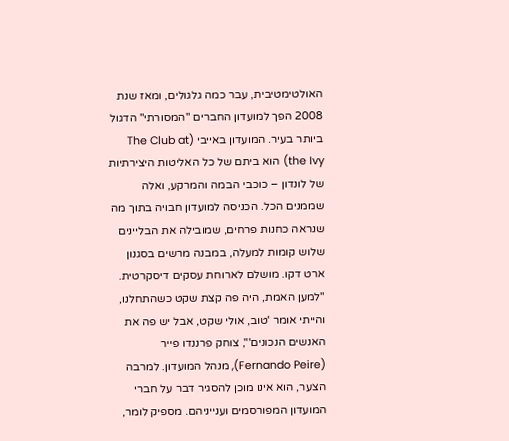האולטימטיבית, עבר כמה גלגולים, ומאז שנת 2008 הפך למועדון החברים "המסורתי" הדגול ביותר בעיר. המועדון באייבי (The Club at the Ivy) הוא ביתם של כל האליטות היצירתיות של לונדון – כוכבי הבמה והמרקע, ואלה שממנים הכל. הכניסה למועדון חבויה בתוך מה שנראה כחנות פרחים, שמובילה את הבליינים שלוש קומות למעלה, במבנה מרשים בסגנון ארט דקו. מושלם לארוחת עסקים דיסקרטית.
"למען האמת, היה פה קצת שקט כשהתחלנו, והייתי אומר 'טוב, אולי שקט, אבל יש פה את האנשים הנכונים'", צוחק פרננדו פייר (Fernando Peire), מנהל המועדון. למרבה הצער, הוא אינו מוכן להסגיר דבר על חברי המועדון המפורסמים וענייניהם. מספיק לומר,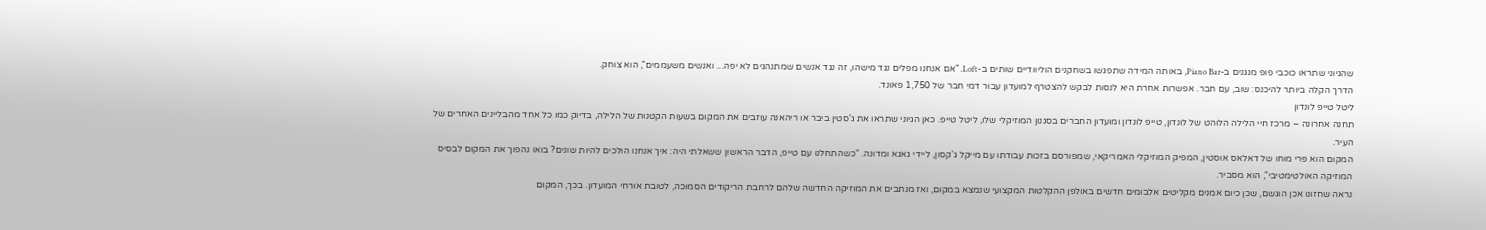שהגיוני שתראו כוכבי פופ מנגנים ב-Piano Bar, באותה המידה שתפגשו בשחקנים הוליוודיים שותים ב-Loft. "אם אנחנו מפלים נגד מישהו, זה נגד אנשים שמתנהגים לא יפה... ואנשים משעממים", הוא צוחק.
הדרך הקלה ביותר להיכנס: שוב, עם חבר. אפשרות אחרת היא לנסות לבקש להצטרף למועדון עבור דמי חבר של 1,750 פאונד.
ליטל טייפ לונדון
תחנה אחרונה – מרכז חיי הלילה הלוהט של לונדון, טייפ לונדון ומועדון החברים בסגנון המוזיקלי שלו, ליטל טייפ. כאן הגיוני שתראו את ג'סטין ביבר או ריהאנה עוזבים את המקום בשעות הקטנות של הלילה, בדיוק כמו כל אחד מהבליינים האחרים של העיר.
המקום הוא פרי מוחו של דאלאס אוסטין, המפיק המוזיקלי האמריקאי, שמפורסם בזכות עבודתו עם מייקל ג'קסון, ליידי גאגא ומדונה. "כשהתחלנו עם טייפ, הדבר הראשון ששאלתי היה: איך אנחנו הולכים להיות שונים? בואו נהפוך את המקום לבסיס המוזיקה האולטימטיבי", הוא מסביר.
נראה שחזונו אכן הוגשם, שכן כיום אמנים מקליטים אלבומים חדשים באולפן ההקלטות המקצועי שנמצא במקום, ואז מנתבים את המוזיקה החדשה שלהם לרחבת הריקודים הסמוכה, לטובת אורחי המועדון. בכך, המקום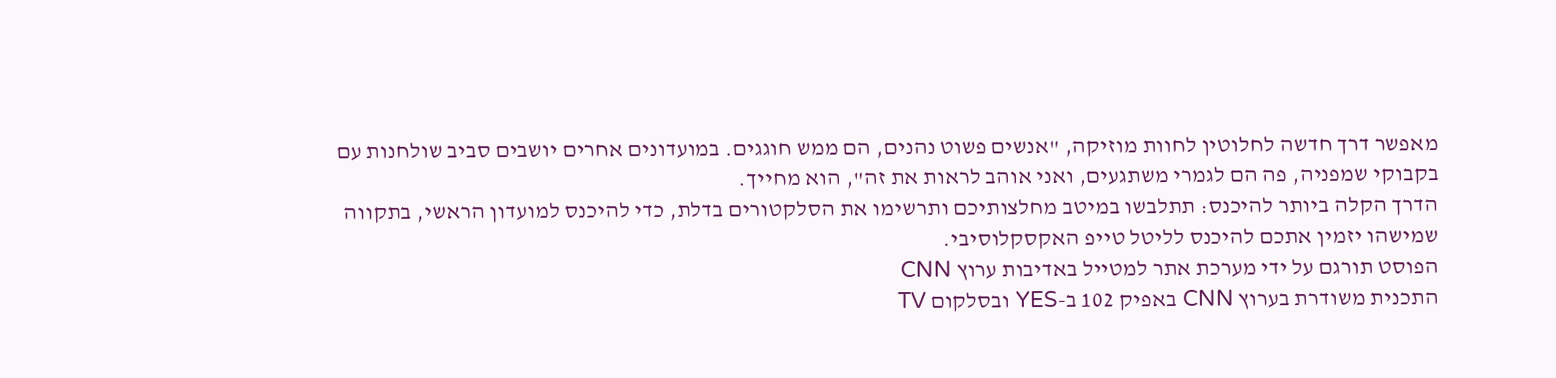מאפשר דרך חדשה לחלוטין לחוות מוזיקה, "אנשים פשוט נהנים, הם ממש חוגגים. במועדונים אחרים יושבים סביב שולחנות עם בקבוקי שמפניה, פה הם לגמרי משתגעים, ואני אוהב לראות את זה", הוא מחייך.
הדרך הקלה ביותר להיכנס: תתלבשו במיטב מחלצותיכם ותרשימו את הסלקטורים בדלת, כדי להיכנס למועדון הראשי, בתקווה שמישהו יזמין אתכם להיכנס לליטל טייפ האקסקלוסיבי.
הפוסט תורגם על ידי מערכת אתר למטייל באדיבות ערוץ CNN
התכנית משודרת בערוץ CNN באפיק 102 ב-YES ובסלקום TV